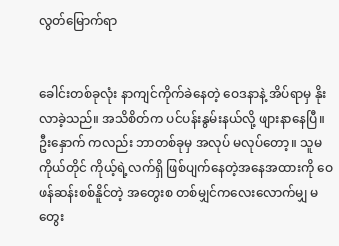လွတ်မြောက်ရာ


ခေါင်းတစ်ခုလုံး နာကျင်ကိုက်ခဲနေတဲ့ ဝေဒနာနဲ့ အိပ်ရာမှ နိုးလာခဲ့သည်။ အသိစိတ်က ပင်ပန်းနွမ်းနယ်လို့ ဖျားနာနေပြီ။ ဦးနှောက် ကလည်း ဘာတစ်ခုမှ အလုပ် မလုပ်တော့။ သူမကိုယ်တိုင် ကိုယ့်ရဲ့လက်ရှိ ဖြစ်ပျက်နေတဲ့အနေအထားကို ဝေဖန်ဆန်းစစ်နိူင်တဲ့ အတွေးစ တစ်မျှင်ကလေးလောက်မျှ မတွေး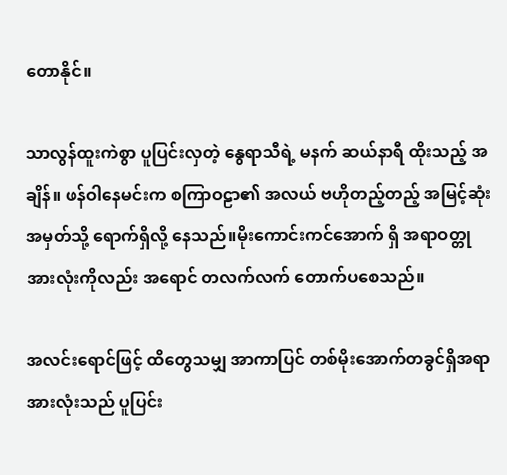တောနိုင်။

သာလွန်ထူးကဲစွာ ပူပြင်းလှတဲ့ နွေရာသီရဲ့ မနက် ဆယ်နာရီ ထိုးသည့် အချိန်။ ဖန်ဝါနေမင်းက စကြာဝဠာ၏ အလယ် ဗဟိုတည့်တည့် အမြင့်ဆုံး အမှတ်သို့ ရောက်ရှိလို့ နေသည်။မိုးကောင်းကင်အောက် ရှိ အရာဝတ္တုအားလုံးကိုလည်း အရောင် တလက်လက် တောက်ပစေသည်။

အလင်းရောင်ဖြင့် ထိတွေသမျှ အာကာပြင် တစ်မိုးအောက်တခွင်ရှိအရာအားလုံးသည် ပူပြင်း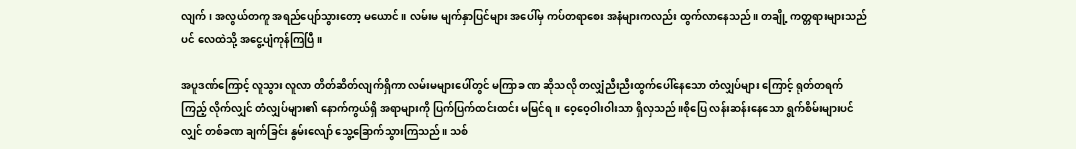လျက်၊ အလွယ်တကူ အရည်ပျော်သွားတော့ မယောင်။ လမ်းမ မျက်နှာပြင်များ အပေါ်မှ ကပ်တရာစေး အနံများကလည်း ထွက်လာနေသည်။ တချို့ ကတ္တရားများသည်ပင် လေထဲသို့ အငွေ့ပျံကုန်ကြပြီ။

အပူဒဏ်ကြောင့် လူသွား လူလာ တိတ်ဆိတ်လျက်ရှိကာ လမ်းမများပေါ်တွင် မကြာခ ဏ ဆိုသလို တလျှံညီးညီးထွက်ပေါ်နေသော တံလျှပ်များ ကြောင့် ရုတ်တရက် ကြည့် လိုက်လျှင် တံလျှပ်များ၏ နောက်ကွယ်ရှိ အရာများကို ပြက်ပြက်ထင်းထင်း မမြင်ရ။ ဝေ့ဝေ့ဝါးဝါးသာ ရှိလှသည်။စိုပြေ လန်းဆန်းနေသော ရွက်စိမ်းများပင်လျှင် တစ်ခဏ ချက်ခြင်း နွမ်းလျော် သွေ့ခြောက်သွားကြသည်။ သစ်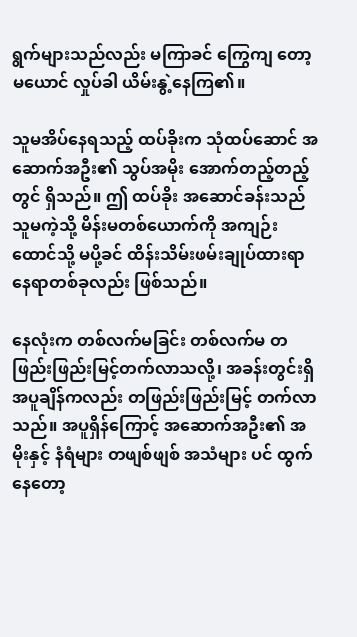ရွက်များသည်လည်း မကြာခင် ကြွေကျ တော့ မယောင် လှုပ်ခါ ယိမ်းနွဲ့နေကြ၏။

သူမအိပ်နေရသည့် ထပ်ခိုးက သုံထပ်ဆောင် အဆောက်အဦး၏ သွပ်အမိုး အောက်တည့်တည့်တွင် ရှိသည်။ ဤ ထပ်ခိုး အဆောင်ခန်းသည် သူမကဲ့သို့ မိန်းမတစ်ယောက်ကို အကျဉ်းထောင်သို့ မပို့ခင် ထိန်းသိမ်းဖမ်းချုပ်ထားရာ နေရာတစ်ခုလည်း ဖြစ်သည်။

နေလုံးက တစ်လက်မခြင်း တစ်လက်မ တဖြည်းဖြည်းမြင့်တက်လာသလို့၊ အခန်းတွင်းရှိ အပူချိန်ကလည်း တဖြည်းဖြည်းမြင့် တက်လာသည်။ အပူရှိန်ကြောင့် အဆောက်အဦး၏ အမိုးနှင့် နံရံများ တဖျစ်ဖျစ် အသံများ ပင် ထွက်နေတော့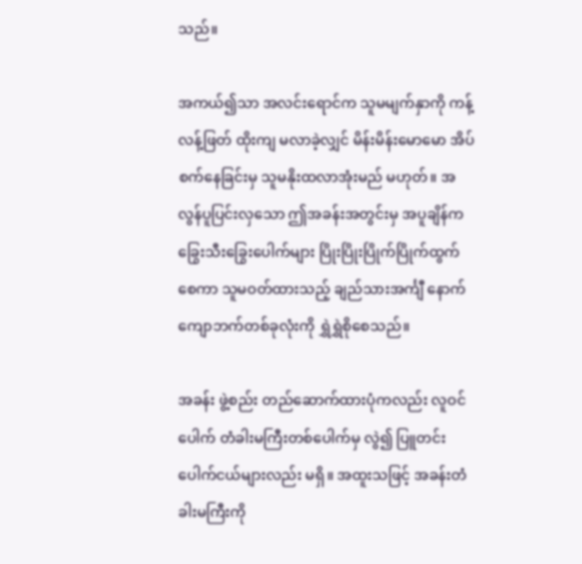သည်။

အကယ်၍သာ အလင်းရောင်က သူမမျက်နှာကို ကန့်လန့်ဖြတ် ထိုးကျ မလာခဲ့လျှင် မိန်းမိန်းမောမော အိပ်စက်နေခြင်းမှ သူမနိုးထလာအုံးမည် မဟုတ်။ အလွန်ပူပြင်းလှသော ဤအခန်းအတွင်းမှ အပူချိန်က ခြွေးသီးခြွေးပေါက်များ ပြိုးပြိုးပြိုက်ပြိုက်ထွက်စေကာ သူမဝတ်ထားသည့် ချည်သားအင်္ကျီ နောက်ကျောဘက်တစ်ခုလုံးကို ရွှဲရွှဲစိုစေသည်။

အခန်း ဖွဲ့စည်း တည်ဆောက်ထားပုံကလည်း လူဝင်ပေါက် တံခါးမကြီးတစ်ပေါက်မှ လွဲ၍ ပြူတင်းပေါက်ငယ်များလည်း မရှိ။ အထူးသဖြင့် အခန်းတံခါးမကြီးကို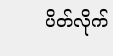ပိတ်လိုက်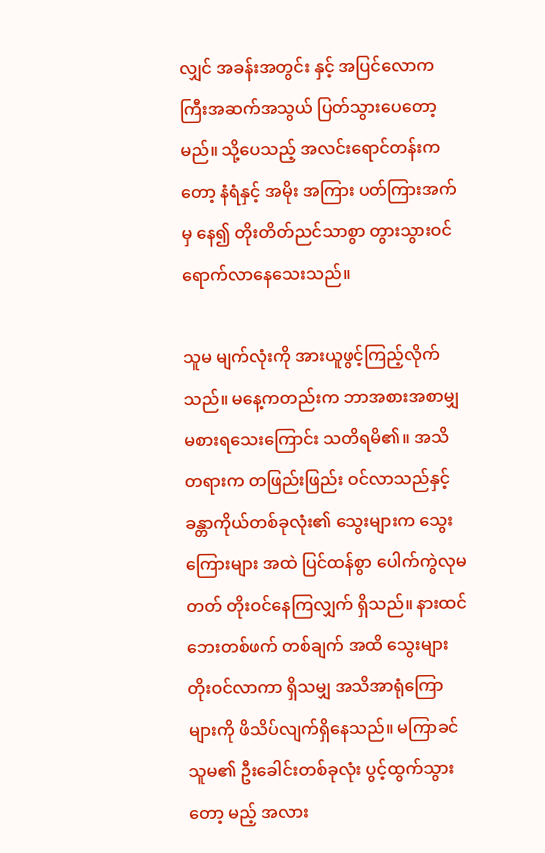လျှင် အခန်းအတွင်း နှင့် အပြင်လောကကြီးအဆက်အသွယ် ပြတ်သွားပေတော့မည်။ သို့ပေသည့် အလင်းရောင်တန်းကတော့ နံရံနှင့် အမိုး အကြား ပတ်ကြားအက်မှ နေ၍ တိုးတိတ်ညင်သာစွာ တွားသွားဝင်ရောက်လာနေသေးသည်။

သူမ မျက်လုံးကို အားယူဖွင့်ကြည့်လိုက်သည်။ မနေ့ကတည်းက ဘာအစားအစာမျှ မစားရသေးကြောင်း သတိရမိ၏။ အသိတရားက တဖြည်းဖြည်း ဝင်လာသည်နှင့် ခန္တာကိုယ်တစ်ခုလုံး၏ သွေးများက သွေးကြေားများ အထဲ ပြင်ထန်စွာ ပေါက်ကွဲလုမတတ် တိုးဝင်နေကြလျှက် ရှိသည်။ နားထင် ဘေးတစ်ဖက် တစ်ချက် အထိ သွေးများ တိုးဝင်လာကာ ရှိသမျှ အသိအာရုံကြောများကို ဖိသိပ်လျက်ရှိနေသည်။ မကြာခင် သူမ၏ ဦးခေါင်းတစ်ခုလုံး ပွင့်ထွက်သွားတော့ မည့် အလား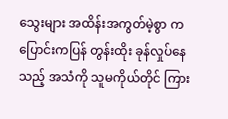သွေးများ အထိန်းအကွတ်မဲ့စွာ ကပြောင်းကပြန် တွန်းထိုး ခုန်လှုပ်နေသည့် အသံကို သူမကိုယ်တိုင် ကြား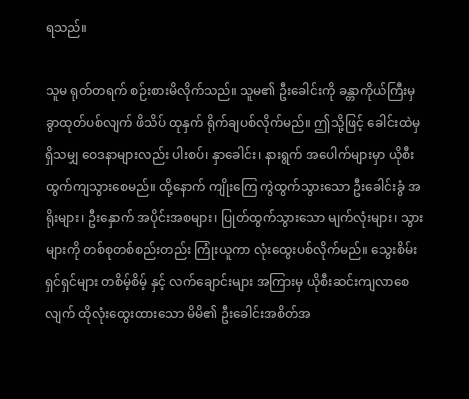ရသည်။

သူမ ရုတ်တရက် စဉ်းစားမိလိုက်သည်။ သူမ၏ ဦးခေါင်းကို ခန္တာကိုယ်ကြီးမှ ခွာထုတ်ပစ်လျက် ဖိသိပ် ထုနှက် ရိုက်ချပစ်လိုက်မည်။ ဤသို့ဖြင့် ခေါင်းထဲမှ ရှိသမျှ ဝေဒနာများလည်း ပါးစပ်၊ နှာခေါင်း၊ နားရွက် အပေါက်များမှာ ယိုစီးထွက်ကျသွားစေမည်။ ထို့နောက် ကျိုးကြေ ကွဲထွက်သွားသော ဦးခေါင်းခွံ အရိုးများ၊ ဦးနှောက် အပိုင်းအစများ၊ ပြုတ်ထွက်သွားသော မျက်လုံးများ၊ သွားများကို တစ်စုတစ်စည်းတည်း ကြုံးယူကာ လုံးထွေးပစ်လိုက်မည်။ သွေးစိမ်းရှင်ရှင်များ တစိမ့်စိမ့် နှင့် လက်ချောင်းများ အကြားမှ ယိုစီးဆင်းကျလာစေလျက် ထိုလုံးထွေးထားသော မိမိ၏ ဦးခေါင်းအစိတ်အ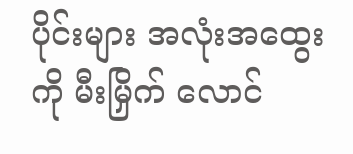ပိုင်းများ အလုံးအထွေးကို မီးမြှိက် လောင်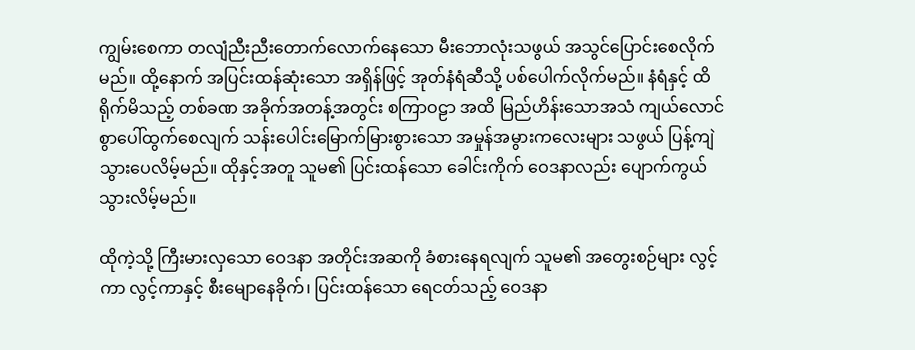ကျွမ်းစေကာ တလျံညီးညီးတောက်လောက်နေသော မီးဘောလုံးသဖွယ် အသွင်ပြောင်းစေလိုက်မည်။ ထို့နောက် အပြင်းထန်ဆုံးသော အရှိန်ဖြင့် အုတ်နံရံဆီသို့ ပစ်ပေါက်လိုက်မည်။ နံရံနှင့် ထိရိုက်မိသည့် တစ်ခဏ အခိုက်အတန့်အတွင်း စကြာဝဠာ အထိ မြည်ဟိန်းသောအသံ ကျယ်လောင်စွာပေါ်ထွက်စေလျက် သန်းပေါင်းမြောက်မြားစွားသော အမှုန်အမွားကလေးများ သဖွယ် ပြန့်ကျဲသွားပေလိမ့်မည်။ ထိုနှင့်အတူ သူမ၏ ပြင်းထန်သော ခေါင်းကိုက် ဝေဒနာလည်း ပျောက်ကွယ် သွားလိမ့်မည်။

ထိုကဲ့သို့ ကြီးမားလှသော ဝေဒနာ အတိုင်းအဆကို ခံစားနေရလျက် သူမ၏ အတွေးစဉ်များ လွင့်ကာ လွင့်ကာနှင့် စီးမျောနေခိုက်၊ ပြင်းထန်သော ရေငတ်သည့် ဝေဒနာ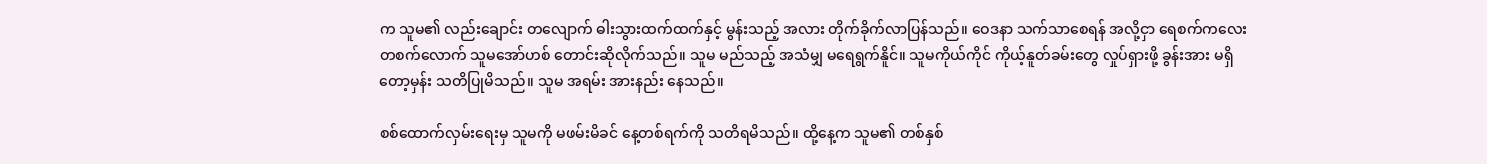က သူမ၏ လည်းချောင်း တလျောက် ဓါးသွားထက်ထက်နှင့် မွန်းသည့် အလား တိုက်ခိုက်လာပြန်သည်။ ဝေဒနာ သက်သာစေရန် အလို့ငှာ ရေစက်ကလေး တစက်လောက် သူမအော်ဟစ် တောင်းဆိုလိုက်သည်။ သူမ မည်သည့် အသံမျှ မရေရွက်နိူင်။ သူမကိုယ်ကိုင် ကိုယ့်နူတ်ခမ်းတွေ လှုပ်ရှားဖို့ ခွန်းအား မရှိတော့မှန်း သတိပြုမိသည်။ သူမ အရမ်း အားနည်း နေသည်။

စစ်ထောက်လှမ်းရေးမှ သူမကို မဖမ်းမိခင် နေ့တစ်ရက်ကို သတိရမိသည်။ ထို့နေ့က သူမ၏ တစ်နှစ်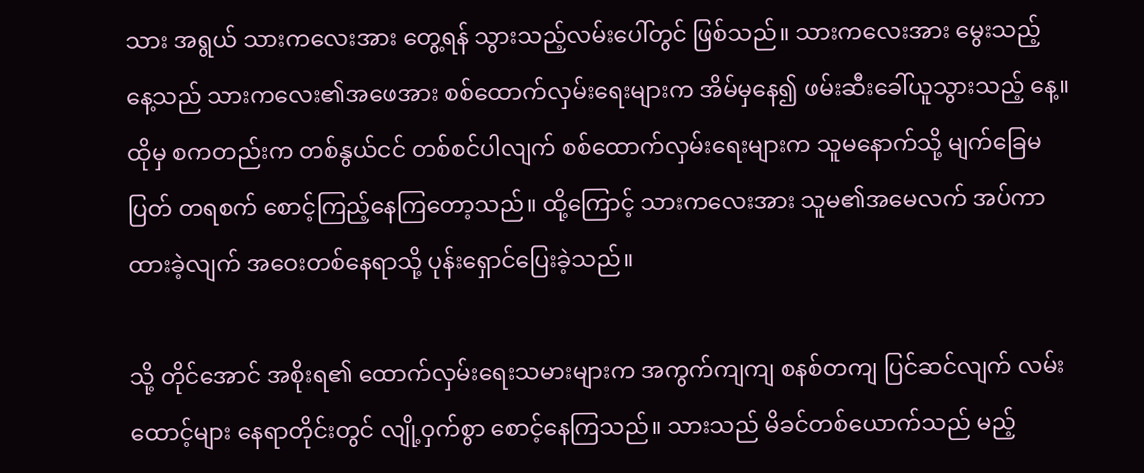သား အရွယ် သားကလေးအား တွေ့ရန် သွားသည့်လမ်းပေါ်တွင် ဖြစ်သည်။ သားကလေးအား မွေးသည့် နေ့သည် သားကလေး၏အဖေအား စစ်ထောက်လှမ်းရေးများက အိမ်မှနေ၍ ဖမ်းဆီးခေါ်ယူသွားသည့် နေ့။ ထိုမှ စကတည်းက တစ်နွယ်ငင် တစ်စင်ပါလျက် စစ်ထောက်လှမ်းရေးများက သူမနောက်သို့ မျက်ခြေမပြတ် တရစက် စောင့်ကြည့်နေကြတော့သည်။ ထို့ကြောင့် သားကလေးအား သူမ၏အမေလက် အပ်ကာ ထားခဲ့လျက် အဝေးတစ်နေရာသို့ ပုန်းရှောင်ပြေးခဲ့သည်။

သို့ တိုင်အောင် အစိုးရ၏ ထောက်လှမ်းရေးသမားများက အကွက်ကျကျ စနစ်တကျ ပြင်ဆင်လျက် လမ်းထောင့်များ နေရာတိုင်းတွင် လျို့ဝှက်စွာ စောင့်နေကြသည်။ သားသည် မိခင်တစ်ယောက်သည် မည့်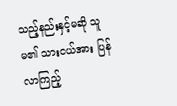သည့်နည်းနှင့်မဆို သူမ၏ သားငယ်အား ပြန်လာကြည့်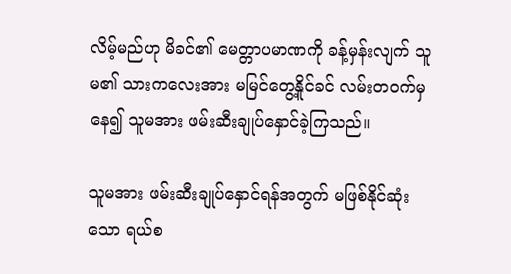လိမ့်မည်ဟု မိခင်၏ မေတ္တာပမာဏကို ခန့်မှန်းလျက် သူမ၏ သားကလေးအား မမြင်တွေ့နိူင်ခင် လမ်းတဝက်မှနေ၍ သူမအား ဖမ်းဆီးချုပ်နှောင်ခဲ့ကြသည်။

သူမအား ဖမ်းဆီးချုပ်နှောင်ရန်အတွက် မဖြစ်နိုင်ဆုံးသော ရယ်စ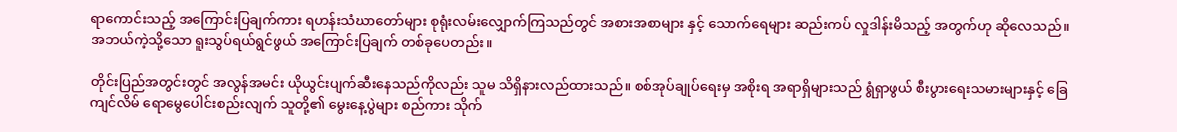ရာကောင်းသည့် အကြောင်းပြချက်ကား ရဟန်းသံဃာတော်များ စုရုံးလမ်းလျှောက်ကြသည်တွင် အစားအစာများ နှင့် သောက်ရေများ ဆည်းကပ် လှုဒါန်းမိသည့် အတွက်ဟု ဆိုလေသည်။ အဘယ်ကဲ့သို့သော ရူးသွပ်ရယ်ရွင်ဖွယ် အကြောင်းပြချက် တစ်ခုပေတည်း။

တိုင်းပြည်အတွင်းတွင် အလွန်အမင်း ယိုယွင်းပျက်ဆီးနေသည်ကိုလည်း သူမ သိရှိနားလည်ထားသည်။ စစ်အုပ်ချုပ်ရေးမှ အစိုးရ အရာရှိများသည် ရွံရှာဖွယ် စီးပွားရေးသမားများနှင့် ခြေကျင်လိမ် ရောမွေပေါင်းစည်းလျက် သူတို့၏ မွေးနေ့ပွဲများ စည်ကား သိုက်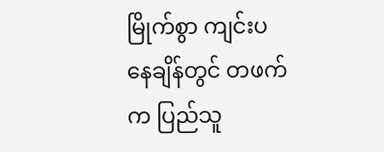မြိုက်စွာ ကျင်းပနေချိန်တွင် တဖက်က ပြည်သူ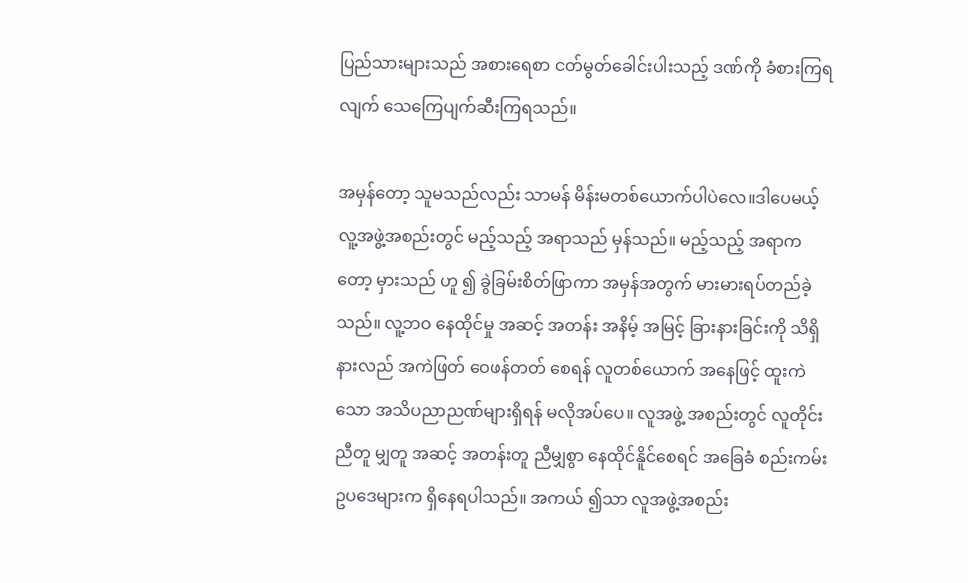ပြည်သားများသည် အစားရေစာ ငတ်မွတ်ခေါင်းပါးသည့် ဒဏ်ကို ခံစားကြရလျက် သေကြေပျက်ဆီးကြရသည်။

အမှန်တော့ သူမသည်လည်း သာမန် မိန်းမတစ်ယောက်ပါပဲလေ။ဒါပေမယ့် လူ့အဖွဲ့အစည်းတွင် မည့်သည့် အရာသည် မှန်သည်။ မည့်သည့် အရာကတော့ မှားသည် ဟူ ၍ ခွဲခြမ်းစိတ်ဖြာကာ အမှန်အတွက် မားမားရပ်တည်ခဲ့သည်။ လူ့ဘဝ နေထိုင်မှု အဆင့် အတန်း အနိမ့် အမြင့် ခြားနားခြင်းကို သိရှိနားလည် အကဲဖြတ် ဝေဖန်တတ် စေရန် လူတစ်ယောက် အနေဖြင့် ထူးကဲသော အသိပညာညဏ်များရှိရန် မလိုအပ်ပေ။ လူအဖွဲ့ အစည်းတွင် လူတိုင်း ညီတူ မျှတူ အဆင့် အတန်းတူ ညီမျှစွာ နေထိုင်နိူင်စေရင် အခြေခံ စည်းကမ်းဥပဒေများက ရှိနေရပါသည်။ အကယ် ၍သာ လူအဖွဲ့အစည်း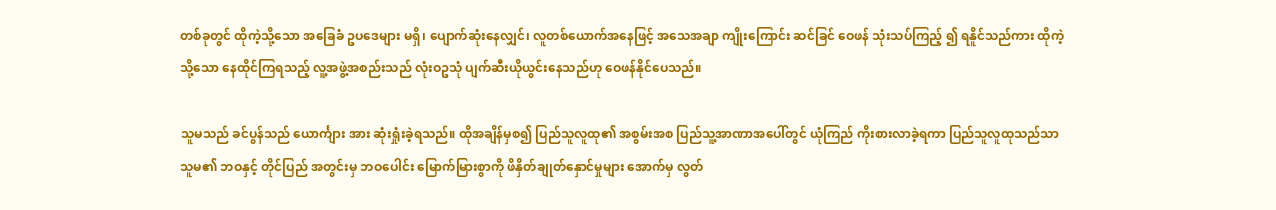တစ်ခုတွင် ထိုကဲ့သို့သော အခြေခံ ဥပဒေများ မရှိ၊ ပျောက်ဆုံးနေလျှင်၊ လူတစ်ယောက်အနေဖြင့် အသေအချာ ကျိုးကြောင်း ဆင်ခြင် ဝေဖန် သုံးသပ်ကြည့် ၍ ရနိူင်သည်ကား ထိုကဲ့သို့သော နေထိုင်ကြရသည့် လူ့အဖွဲ့အစည်းသည် လုံးဝဥသုံ ပျက်ဆီးယိုယွင်းနေသည်ဟု ဝေဖန်နိုင်ပေသည်။

သူမသည် ခင်ပွန်သည် ယောင်္ကျား အား ဆုံးရှုံးခဲ့ရသည်။ ထိုအချိန်မှစ၍ ပြည်သူလူထု၏ အစွမ်းအစ ပြည်သူ့အာဏာအပေါ်တွင် ယုံကြည် ကိုးစားလာခဲ့ရကာ ပြည်သူလူထုသည်သာ သူမ၏ ဘဝနှင့် တိုင်ပြည် အတွင်းမှ ဘဝပေါင်း မြောက်မြားစွာကို ဖိနှိတ်ချုတ်နှောင်မှုများ အောက်မှ လွတ်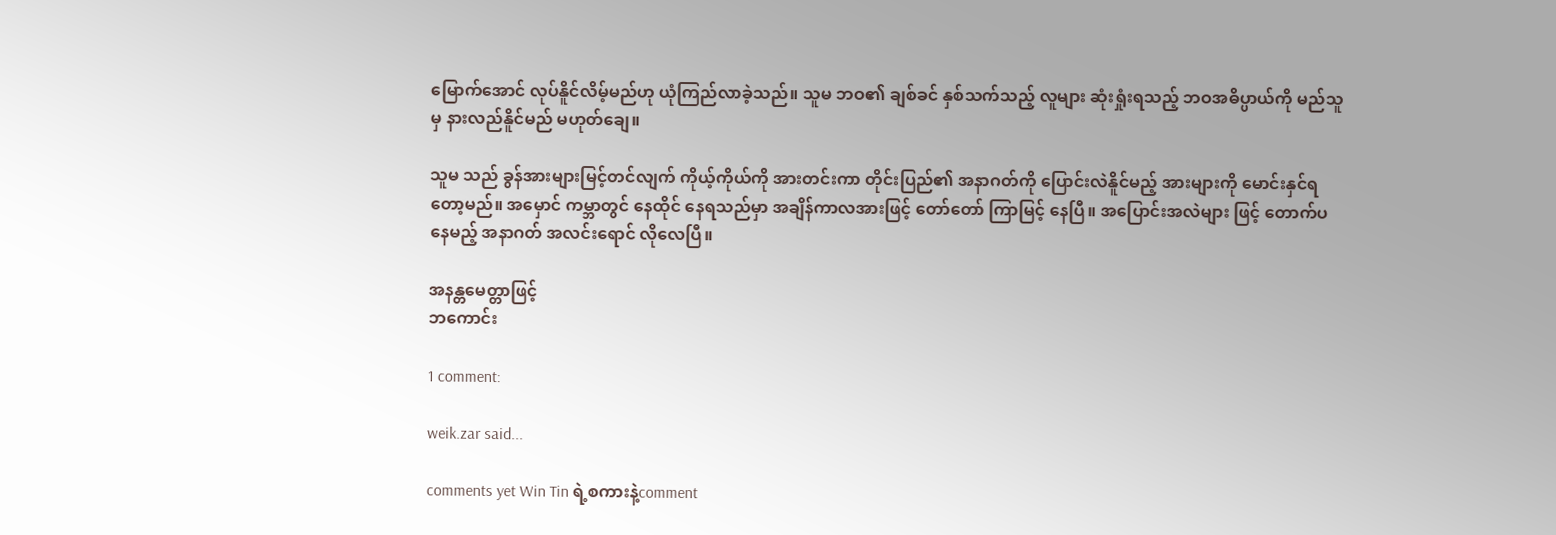မြောက်အောင် လုပ်နိူင်လိမ့်မည်ဟု ယုံကြည်လာခဲ့သည်။ သူမ ဘဝ၏ ချစ်ခင် နှစ်သက်သည့် လူများ ဆုံးရှုံးရသည့် ဘဝအဓိပ္ပာယ်ကို မည်သူမှ နားလည်နိူင်မည် မဟုတ်ချေ။

သူမ သည် ခွန်အားများမြင့်တင်လျက် ကိုယ့်ကိုယ်ကို အားတင်းကာ တိုင်းပြည်၏ အနာဂတ်ကို ပြောင်းလဲနိူင်မည့် အားများကို မောင်းနှင်ရတော့မည်။ အမှောင် ကမ္ဘာတွင် နေထိုင် နေရသည်မှာ အချိန်ကာလအားဖြင့် တော်တော် ကြာမြင့် နေပြီ။ အပြောင်းအလဲများ ဖြင့် တောက်ပနေမည့် အနာဂတ် အလင်းရောင် လိုလေပြီ။

အနန္တမေတ္တာဖြင့်
ဘကောင်း

1 comment:

weik.zar said...

comments yet Win Tin ရဲ့စကားနဲ့comment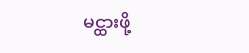မင္ထားဖို့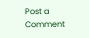Post a Comment